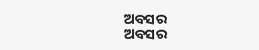ଅବସର
ଅବସର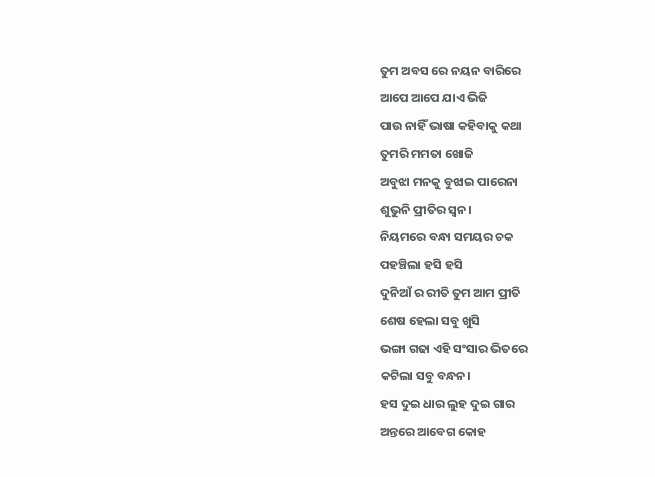ତୁମ ଅବସ ରେ ନୟନ ବାରିରେ
ଆପେ ଆପେ ଯାଏ ଭିଜି
ପାଉ ନାହିଁ ଭାଷା କହିବାକୁ କଥା
ତୁମରି ମମତା ଖୋଜି
ଅବୁଝା ମନକୁ ବୁଝାଇ ପାରେନା
ଶୁଭୁନି ପ୍ରୀତିର ସ୍ଵନ।
ନିୟମରେ ବନ୍ଧା ସମୟର ଚକ
ପହଞ୍ଚିଲା ହସି ହସି
ଦୁନିଆଁ ର ରୀତି ତୁମ ଆମ ପ୍ରୀତି
ଶେଷ ହେଲା ସବୁ ଖୁସି
ଭଙ୍ଗା ଗଢା ଏହି ସଂସାର ଭିତରେ
କଟିଲା ସବୁ ବନ୍ଧନ।
ହସ ଦୁଇ ଧାର ଲୁହ ଦୁଇ ଗାର
ଅନ୍ତରେ ଆବେଗ କୋହ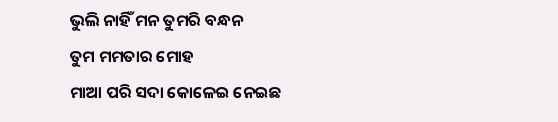ଭୁଲି ନାହିଁ ମନ ତୁମରି ବନ୍ଧନ
ତୁମ ମମତାର ମୋହ
ମାଆ ପରି ସଦା କୋଳେଇ ନେଇଛ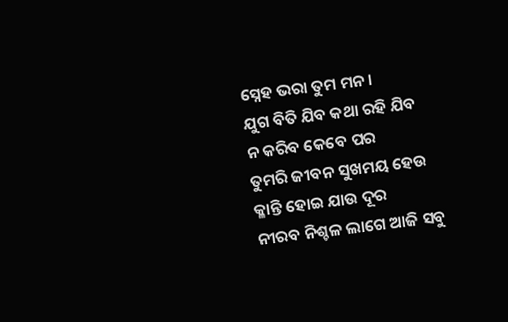ସ୍ନେହ ଭରା ତୁମ ମନ।
ଯୁଗ ବିତି ଯିବ କଥା ରହି ଯିବ
ନ କରିବ କେବେ ପର
ତୁମରି ଜୀବନ ସୁଖମୟ ହେଉ
କ୍ଳାନ୍ତି ହୋଇ ଯାଉ ଦୂର
ନୀରବ ନିଶ୍ଚଳ ଲାଗେ ଆଜି ସବୁ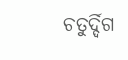ଚତୁର୍ଦ୍ଦିଗ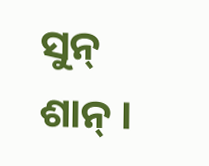ସୁନ୍ ଶାନ୍ ।